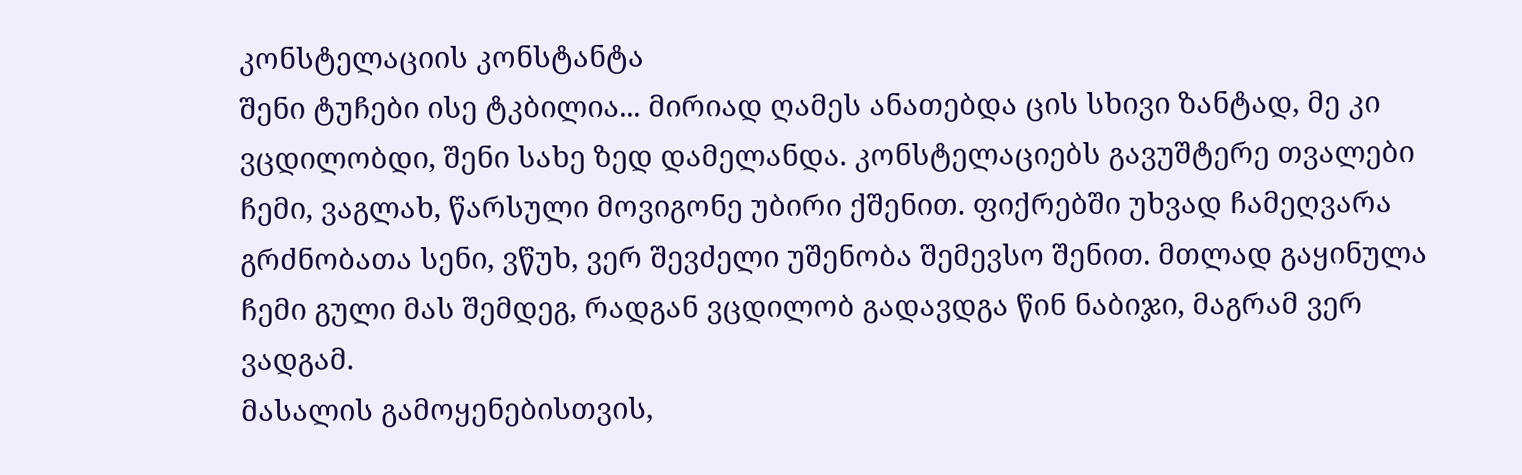კონსტელაციის კონსტანტა
შენი ტუჩები ისე ტკბილია... მირიად ღამეს ანათებდა ცის სხივი ზანტად, მე კი ვცდილობდი, შენი სახე ზედ დამელანდა. კონსტელაციებს გავუშტერე თვალები ჩემი, ვაგლახ, წარსული მოვიგონე უბირი ქშენით. ფიქრებში უხვად ჩამეღვარა გრძნობათა სენი, ვწუხ, ვერ შევძელი უშენობა შემევსო შენით. მთლად გაყინულა ჩემი გული მას შემდეგ, რადგან ვცდილობ გადავდგა წინ ნაბიჯი, მაგრამ ვერ ვადგამ.
მასალის გამოყენებისთვის,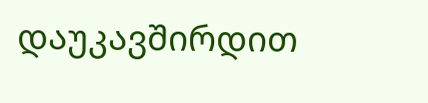დაუკავშირდით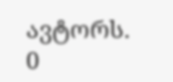ავტორს.
0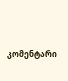კომენტარი